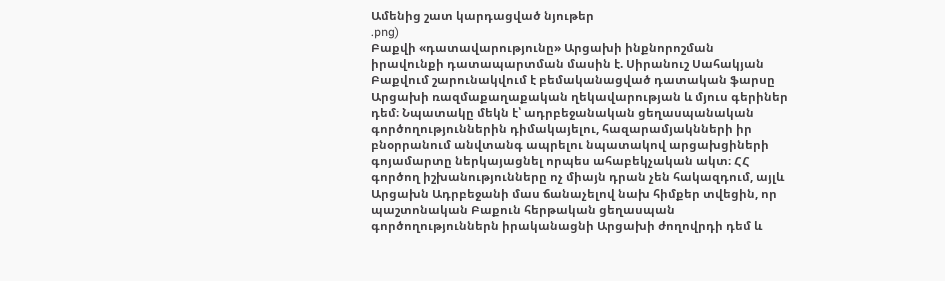Ամենից շատ կարդացված նյութեր
.png)
Բաքվի «դատավարությունը» Արցախի ինքնորոշման իրավունքի դատապարտման մասին է. Սիրանուշ Սահակյան
Բաքվում շարունակվում է բեմականացված դատական ֆարսը Արցախի ռազմաքաղաքական ղեկավարության և մյուս գերիներ դեմ։ Նպատակը մեկն է՝ ադրբեջանական ցեղասպանական գործողություններին դիմակայելու, հազարամյակնների իր բնօրրանում անվտանգ ապրելու նպատակով արցախցիների գոյամարտը ներկայացնել որպես ահաբեկչական ակտ։ ՀՀ գործող իշխանությունները ոչ միայն դրան չեն հակազդում, այլև Արցախն Ադրբեջանի մաս ճանաչելով նախ հիմքեր տվեցին, որ պաշտոնական Բաքուն հերթական ցեղասպան գործողություններն իրականացնի Արցախի ժողովրդի դեմ և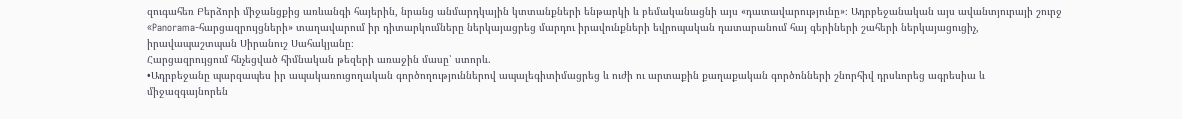զուգահեռ Բերձորի միջանցքից առևանգի հայերին, նրանց անմարդկային կտտանքների ենթարկի և բեմականացնի այս «դատավարությունը»։ Ադրբեջանական այս ավանտյուրայի շուրջ «Panorama-հարցազրույցների» տաղավարում իր դիտարկումները ներկայացրեց մարդու իրավունքների եվրոպական դատարանում հայ գերիների շահերի ներկայացուցիչ, իրավապաշտպան Սիրանուշ Սահակյանը։
Հարցազրույցում հնչեցված հիմնական թեզերի առաջին մասը՝ ստորև.
•Ադրբեջանը պարզապես իր ապակառուցողական գործողություններով ապալեգիտիմացրեց և ուժի ու արտաքին քաղաքական գործոնների շնորհիվ դրսևորեց ագրեսիա և միջազգայնորեն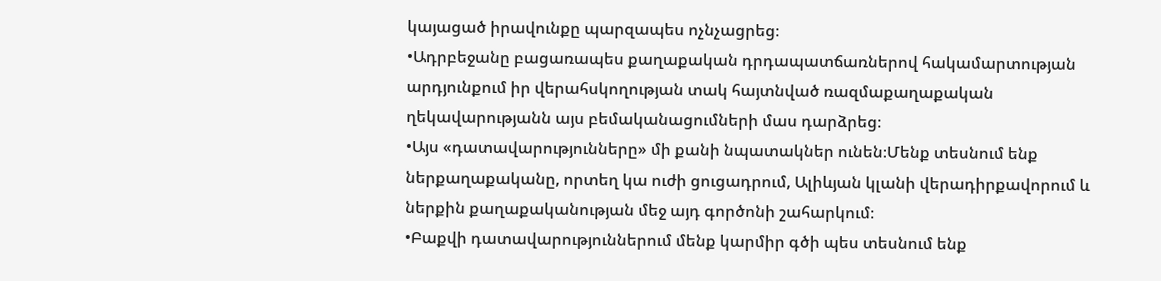կայացած իրավունքը պարզապես ոչնչացրեց։
•Ադրբեջանը բացառապես քաղաքական դրդապատճառներով հակամարտության արդյունքում իր վերահսկողության տակ հայտնված ռազմաքաղաքական ղեկավարությանն այս բեմականացումների մաս դարձրեց։
•Այս «դատավարությունները» մի քանի նպատակներ ունեն։Մենք տեսնում ենք ներքաղաքականը, որտեղ կա ուժի ցուցադրում, Ալիևյան կլանի վերադիրքավորում և ներքին քաղաքականության մեջ այդ գործոնի շահարկում։
•Բաքվի դատավարություններում մենք կարմիր գծի պես տեսնում ենք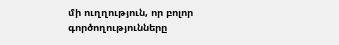մի ուղղություն, որ բոլոր գործողությունները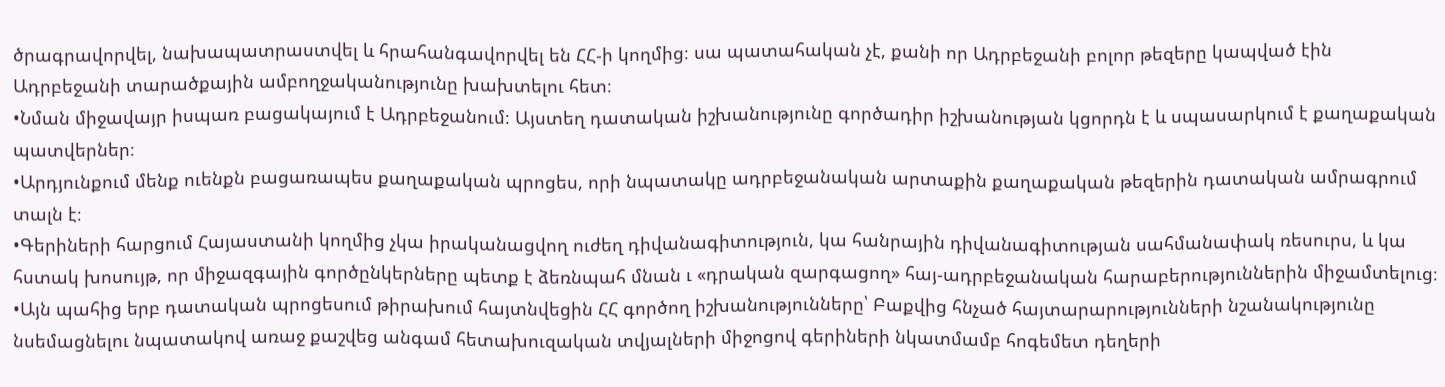ծրագրավորվել, նախապատրաստվել և հրահանգավորվել են ՀՀ-ի կողմից։ սա պատահական չէ, քանի որ Ադրբեջանի բոլոր թեզերը կապված էին Ադրբեջանի տարածքային ամբողջականությունը խախտելու հետ։
•Նման միջավայր իսպառ բացակայում է Ադրբեջանում։ Այստեղ դատական իշխանությունը գործադիր իշխանության կցորդն է և սպասարկում է քաղաքական պատվերներ։
•Արդյունքում մենք ուենքն բացառապես քաղաքական պրոցես, որի նպատակը ադրբեջանական արտաքին քաղաքական թեզերին դատական ամրագրում տալն է։
•Գերիների հարցում Հայաստանի կողմից չկա իրականացվող ուժեղ դիվանագիտություն, կա հանրային դիվանագիտության սահմանափակ ռեսուրս, և կա հստակ խոսույթ, որ միջազգային գործընկերները պետք է ձեռնպահ մնան ւ «դրական զարգացող» հայ-ադրբեջանական հարաբերություններին միջամտելուց։
•Այն պահից երբ դատական պրոցեսում թիրախում հայտնվեցին ՀՀ գործող իշխանությունները՝ Բաքվից հնչած հայտարարությունների նշանակությունը նսեմացնելու նպատակով առաջ քաշվեց անգամ հետախուզական տվյալների միջոցով գերիների նկատմամբ հոգեմետ դեղերի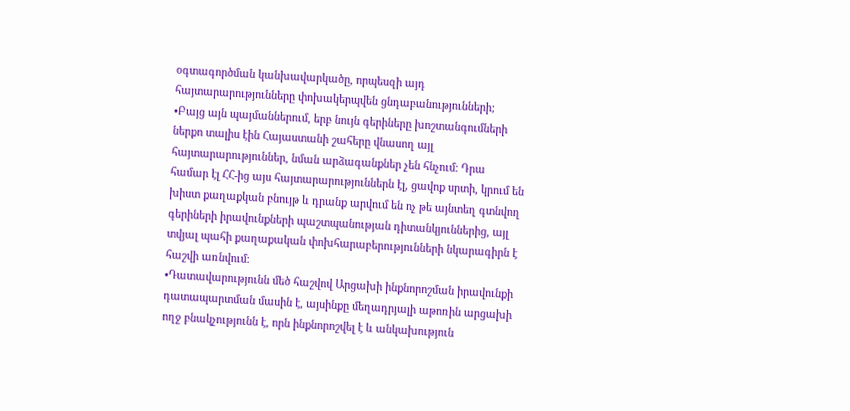օգտագործման կանխավարկածը, որպեսզի այդ հայտարարությունները փոխակերպվեն ցնդաբանությունների;
•Բայց այն պայմաններում, երբ նույն գերիները խոշտանգումների ներքո տալիս էին Հայաստանի շահերը վնասող այլ հայտարարություններ, նման արձագանքներ չեն հնչում։ Դրա համար էլ ՀՀ-ից այս հայտարարություններն էլ, ցավոք սրտի, կրում են խիստ քաղաքկան բնույթ և դրանք արվում են ոչ թե այնտեղ գտնվող գերիների իրավունքների պաշտպանության դիտանկյուններից, այլ տվյալ պահի քաղաքական փոխհարաբերությունների նկարագիրն է հաշվի առնվում։
•Դատավարությունն մեծ հաշվով Արցախի ինքնորոշման իրավունքի դատապարտման մասին է, այսինքը մեղադրյալի աթոռին արցախի ողջ բնակչությունն է, որն ինքնորոշվել է և անկախություն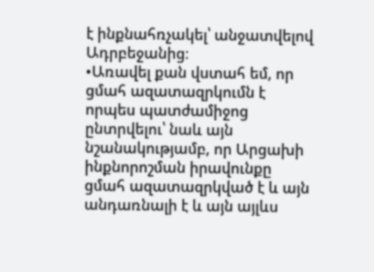է ինքնահռչակել՝ անջատվելով Ադրբեջանից։
•Առավել քան վստահ եմ, որ ցմահ ազատազրկումն է որպես պատժամիջոց ընտրվելու՝ նաև այն նշանակությամբ, որ Արցախի ինքնորոշման իրավունքը ցմահ ազատազրկված է և այն անդառնալի է և այն այլևս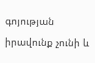գոյության իրավունք չունի և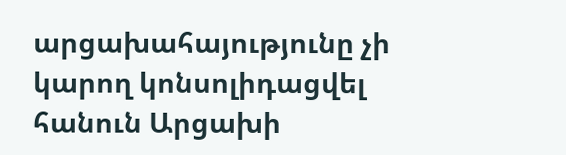արցախահայությունը չի կարող կոնսոլիդացվել հանուն Արցախի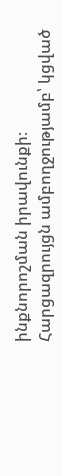ինքնորոշման իրավունքի։
Հարցազրույցն ամբողջությամբ՝ կցված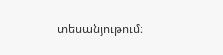տեսանյութում։